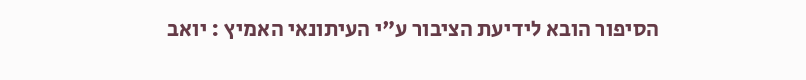הסיפור הובא לידיעת הציבור ע"י העיתונאי האמיץ : יואב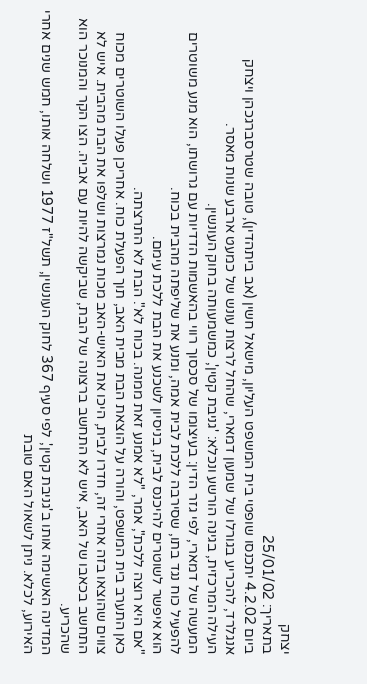יצחק
בתאריך: 25/01/02
ביום 4.2.02 יתכנסו שופטי בית המשפט העליון, מישאל חשין (אב ביתהדין), טובה שטרסברגכהן ויצחק אנגלרד, להכריע בגורלו של שמעון דמארי, שהחל לרצות עונש של כמעט ארבע שנות מאסר.
העילה המרכזית, בגינה הורשע ונכלא: 'גניבת קטין', כמשמעותה בחוק העונשין.
המעשה של דמארי, לפי גזר הדין: בעיצומו של סכסוך רווי בהאשמות הדדיות עם גרושתו, הוא מנע משוטרים להפעיל כוח נגד בתו, שסירבה ללכת לבית אמה, ומנע את שליפתה מהבית בכוח.
הוא איפשר לשוטרים להיכנס לבית, בניסיון לשכנע את הבת ללכת עימם.
"אם היא רוצה ללכת", אמר, "לא אמנע זאת ממנה. בכוח לא". הבת לא התרצתה.
כאן התערב בית המשפט, והורה על הוצאת הבת מבית האב, תוך הפעלת כוח. אחריכן פעלו השוטרים מכוח צווים שהוצאו בזה אחרי זה, חדרו לבית, היכו את האיש-האב מכות נמרצות ושלפו את הבת מהבית. איש לא התחשב בכאבו של האב, איש לא התחשב ברצונה של הבת, שביקשה להיות עם אביה. הצו הקר והמנוכר הוא שהכריע.
המדינה האשימה אותו ב'גניבת קטין', לפי סעיף 367 לחוק העונשין, תשל"ז 1977 ושלחה אותו, חמש שנים אחרי האירוע, לכלא. ניתן לשאול האם טובת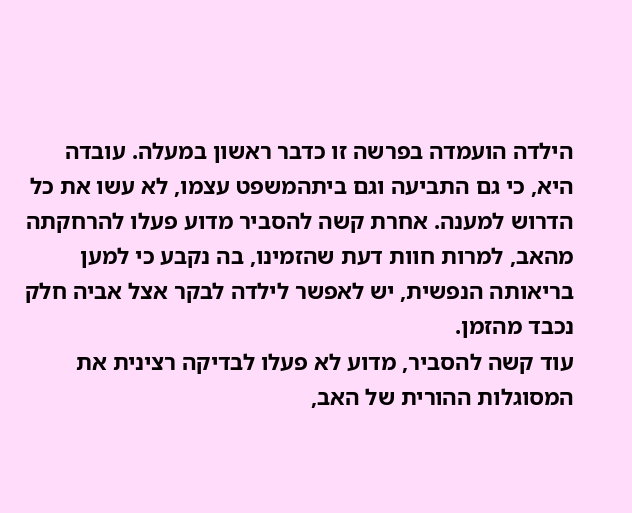הילדה הועמדה בפרשה זו כדבר ראשון במעלה. עובדה היא, כי גם התביעה וגם ביתהמשפט עצמו, לא עשו את כל הדרוש למענה. אחרת קשה להסביר מדוע פעלו להרחקתה מהאב, למרות חוות דעת שהזמינו, בה נקבע כי למען בריאותה הנפשית, יש לאפשר לילדה לבקר אצל אביה חלק נכבד מהזמן.
עוד קשה להסביר, מדוע לא פעלו לבדיקה רצינית את המסוגלות ההורית של האב,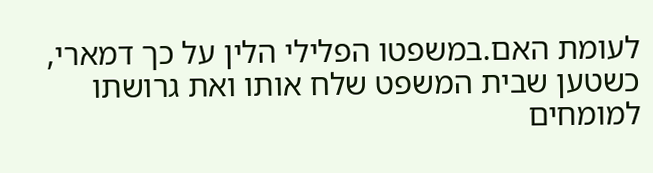לעומת האם.במשפטו הפלילי הלין על כך דמארי, כשטען שבית המשפט שלח אותו ואת גרושתו למומחים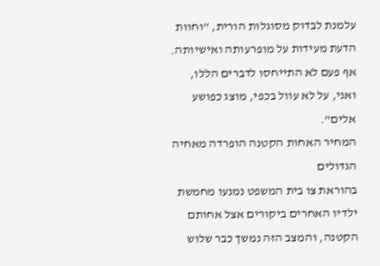עלמנת לבדוק מסוגלות הורית, "וחוות הדעת מעידות על מופרעותה ואישיותה. אף פעם לא התייחסו לדברים הללו, ואני, על לא עוול בכפי, מוצג כפושע אלים".
המחיר האחות הקטנה הופרדה מאחיה הגדולים
בהוראת צו בית המשפט נמנעו מחמשת ילדיו האחרים ביקורים אצל אחותם הקטנה, והמצב הזה נמשך כבר שלוש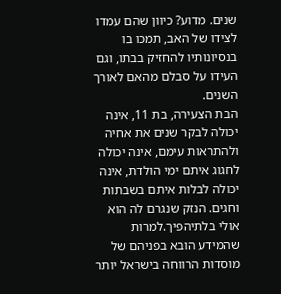שנים. מדוע? כיוון שהם עמדו לצידו של האב, תמכו בו בנסיונותיו להחזיק בבתו, וגם העידו על סבלם מהאם לאורך השנים.
הבת הצעירה, בת 11, אינה יכולה לבקר שנים את אחיה ולהתראות עימם, אינה יכולה לחגוג איתם ימי הולדת, אינה יכולה לבלות איתם בשבתות וחגים. הנזק שנגרם לה הוא אולי בלתיהפיך.למרות שהמידע הובא בפניהם של מוסדות הרווחה בישראל יותר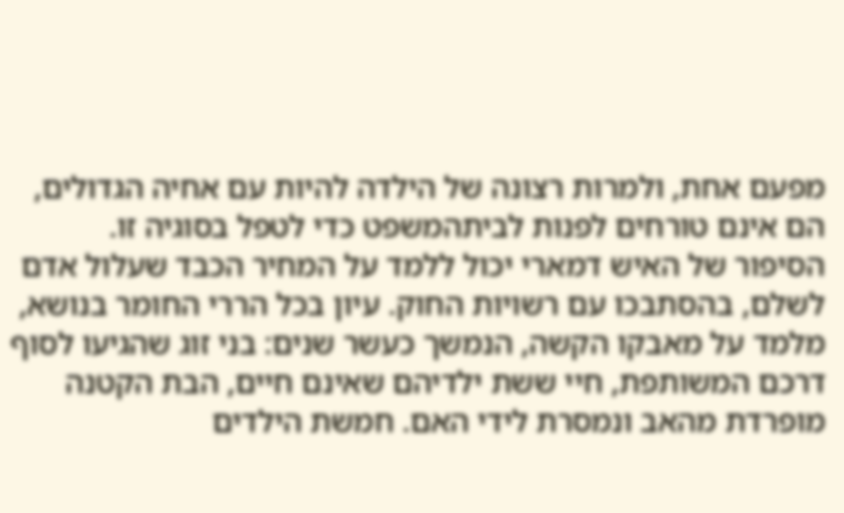מפעם אחת, ולמרות רצונה של הילדה להיות עם אחיה הגדולים, הם אינם טורחים לפנות לביתהמשפט כדי לטפל בסוגיה זו.
הסיפור של האיש דמארי יכול ללמד על המחיר הכבד שעלול אדם לשלם, בהסתבכו עם רשויות החוק. עיון בכל הררי החומר בנושא, מלמד על מאבקו הקשה, הנמשך כעשר שנים: בני זוג שהגיעו לסוף דרכם המשותפת, חיי ששת ילדיהם שאינם חיים, הבת הקטנה מופרדת מהאב ונמסרת לידי האם. חמשת הילדים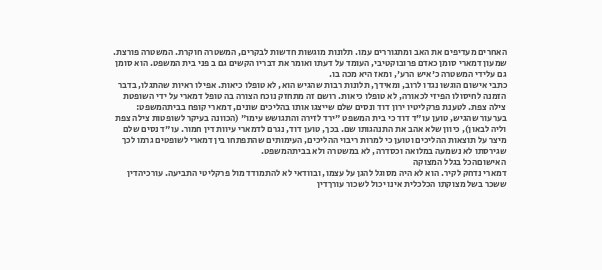האחרים מעדיפים את האב ומתגוררים עמו. תלונות מוגשות חדשות לבקרים, המשטרה חוקרת. המשטרה פורצת. שמעון דמארי סומן כאדם פרובוקטיבי, העומד על דעתו ואומר את דבריו הקשים גם ב פני בית המשפט. הוא סומן גם עלידי המשטרה כ'איש הרע', ומאז היא מכה בו.
כתבי אישום הוגשו נגדו לרוב, ומאידך, תלונות רבות שהגיש הוא, לא טופלו כיאות. אפילו ראיות שהתגלו, בדבר הזמנה לחיסולו הפיזי לכאורה, לא טופלו כיאות. רושם זה מתחזק נוכח הצורה בה טופל דמארי על ידי השופטת צילה צפת. לטענת פרקליטיו ירון דוד ונסים שלם שייצגו אותו בהליכים שונים, דמארי קופח בביתהמשפט: בערעור שהגיש, טוען עו"ד דוד כי בית המשפט "ירד לזירה והתגושש עימו" (הכוונה בעיקר לשופטות צילה צפת וליה לבאון), כיוון שלא אהב את התנהגותו שם. בכך, טוען דוד, נגרם לדמארי עיוות דין חמור. עו"ד נסים שלם מיצר על תוצאות ההליכים וטוען כי למרות ריבוי ההליכים, העימותים שהתפתחו בין דמארי לשופטים גרמו לכך שגירסתו לא נשמעה במלואה וכסדרה, לא במשטרה ולא בביתהמשפט.
האישוםהכל בגלל המצוקה
דמארי נדחק לקיר. הוא לא היה מסוגל להגן על עצמו, ובוודאי לא להתמודד מול פרקליטי התביעה. עורכיהדין ששכר בשל מצוקתו הכלכלית אינו יכול לשכור עורךדין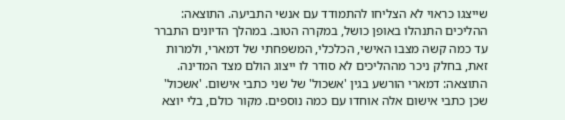שייצגו כראוי לא הצליחו להתמודד עם אנשי התביעה. התוצאה: ההליכים התנהלו באופן כושל, במקרה הטוב. במהלך הדיונים התברר עד כמה קשה מצבו האישי, הכלכלי, המשפחתי של דמארי, ולמרות זאת, בחלק ניכר מההליכים לא סודר לו ייצוג הולם מצד המדינה.
התוצאה: דמארי הורשע בגין 'אשכול' של שני כתבי אישום. 'אשכול' שכן כתבי אישום אלה אוחדו עם כמה נוספים. מקור כולם, בלי יוצא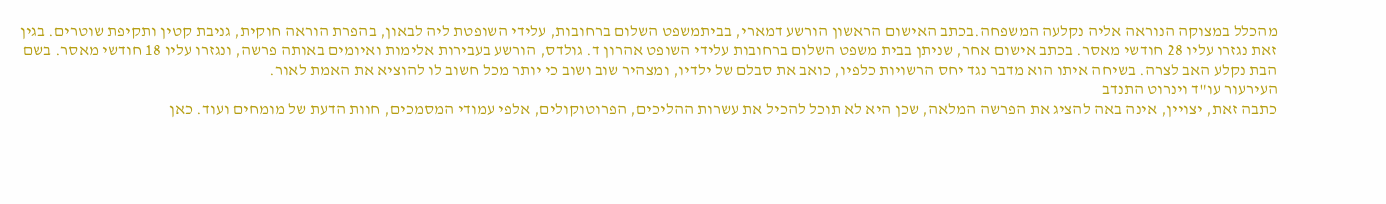מהכלל במצוקה הנוראה אליה נקלעה המשפחה.בכתב האישום הראשון הורשע דמארי, בביתמשפט השלום ברחובות, עלידי השופטת ליה לבאון, בהפרת הוראה חוקית, גניבת קטין ותקיפת שוטרים. בגין זאת נגזרו עליו 28 חודשי מאסר. בכתב אישום אחר, שניתן בבית משפט השלום ברחובות עלידי השופט אהרון ד. גולדס, הורשע בעבירות אלימות ואיומים באותה פרשה, ונגזרו עליו 18 חודשי מאסר. בשם הבת נקלע האב לצרה. בשיחה איתו הוא מדבר נגד יחס הרשויות כלפיו, כואב את סבלם של ילדיו, ומצהיר שוב ושוב כי יותר מכל חשוב לו להוציא את האמת לאור.
העירעור עו"ד וינרוט התנדב
כתבה זאת, יצויין, אינה באה להציג את הפרשה המלאה, שכן היא לא תוכל להכיל את עשרות ההליכים, הפרוטוקולים, אלפי עמודי המסמכים, חוות הדעת של מומחים ועוד. כאן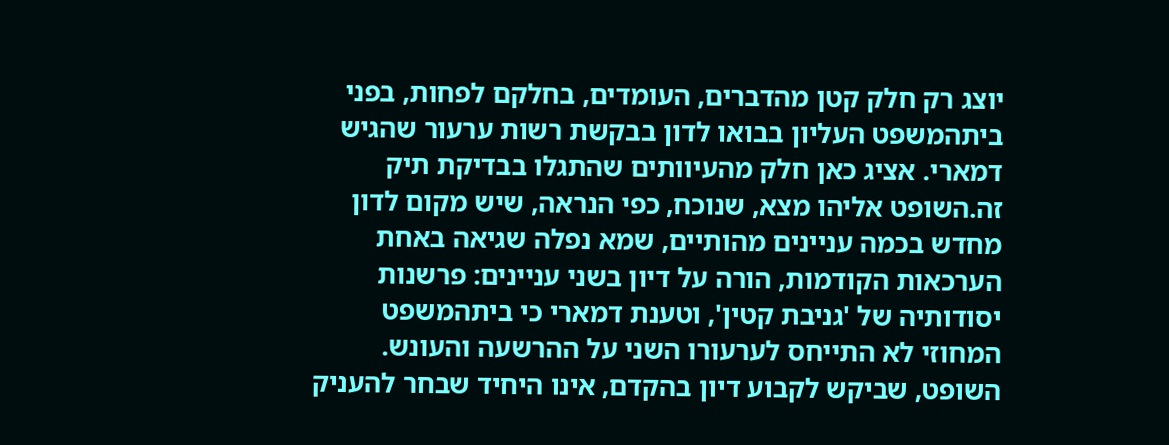יוצג רק חלק קטן מהדברים, העומדים, בחלקם לפחות, בפני ביתהמשפט העליון בבואו לדון בבקשת רשות ערעור שהגיש דמארי. אציג כאן חלק מהעיוותים שהתגלו בבדיקת תיק זה.השופט אליהו מצא, שנוכח, כפי הנראה, שיש מקום לדון מחדש בכמה עניינים מהותיים, שמא נפלה שגיאה באחת הערכאות הקודמות, הורה על דיון בשני עניינים: פרשנות יסודותיה של 'גניבת קטין', וטענת דמארי כי ביתהמשפט המחוזי לא התייחס לערעורו השני על ההרשעה והעונש.
השופט, שביקש לקבוע דיון בהקדם, אינו היחיד שבחר להעניק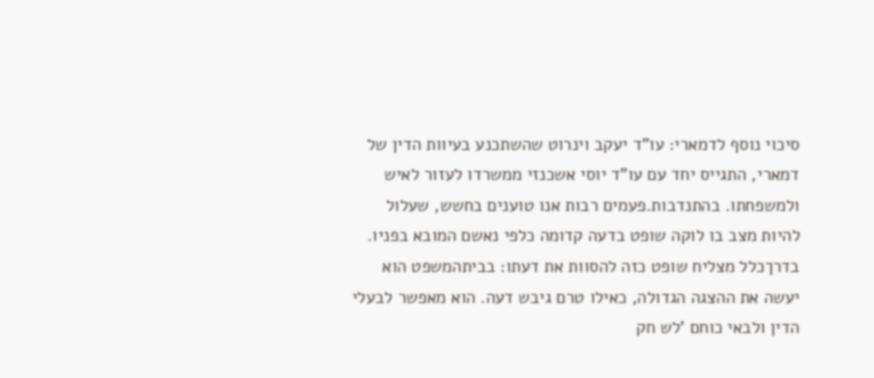סיכוי נוסף לדמארי: עו"ד יעקב וינרוט שהשתכנע בעיוות הדין של דמארי, התגייס יחד עם עו"ד יוסי אשכנזי ממשרדו לעזור לאיש ולמשפחתו. בהתנדבות.פעמים רבות אנו טוענים בחשש, שעלול להיות מצב בו לוקה שופט בדעה קדומה כלפי נאשם המובא בפניו. בדרךכלל מצליח שופט כזה להסוות את דעתו: בביתהמשפט הוא יעשה את ההצגה הגדולה, כאילו טרם גיבש דעה. הוא מאפשר לבעלי הדין ולבאי כוחם 'לש חק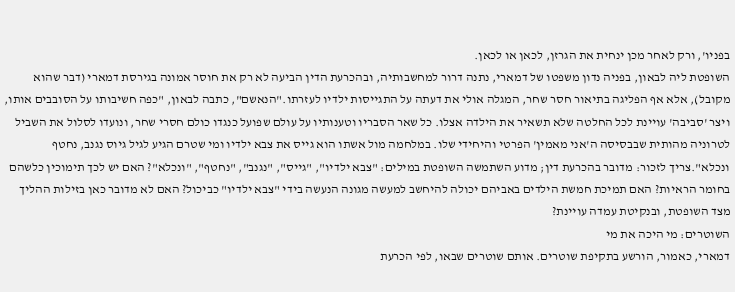בפניו', ורק לאחר מכן ינחית את הגרזן, לכאן או לכאן.
השופטת ליה לבאון, בפניה נדון משפטו של דמארי, נתנה דרור למחשבותיה, ובהכרעת הדין הביעה לא רק את חוסר אמונה בגירסת דמארי (דבר שהוא מקובל), אלא אף הפליגה בתיאור חסר שחר, המגלה אולי את דעתה על התגייסות ילדיו לעזרתו."הנאשם", כתבה לבאון, "כפה חשיבותו על הסובבים אותו, ויצר 'סביבה' עויינת לכל החלטה שלא תשאיר את הילדה אצלו. כל שאר הסבריו וטענותיו על עולם שפועל כנגדו כולם חסרי שחר, ונועדו לסלול את השביל לטרוניה מהותית שבבסיסה ה'אני מאמין' הפרטי והיחידי שלו. במלחמה מול אשתו הוא גייס את צבא ילדיו ומי שטרם הגיע לגיל גיוס נגנב, נחטף ונכלא".צריך לזכור: מדובר בהכרעת דין; מדוע השתמשה השופטת במילים: "צבא ילדיו", "גייס", "נגנב", "נחטף", "ונכלא"? האם יש לכך תימוכין כלשהם בחומר הראיות? האם תמיכת חמשת הילדים באביהם יכולה להיחשב למעשה מגונה הנעשה בידי "צבא ילדיו" כביכול? האם לא מדובר כאן בזילות ההליך מצד השופטת, ובנקיטת עמדה עויינת?
השוטרים: מי היכה את מי
דמארי, כאמור, הורשע בתקיפת שוטרים. אותם שוטרים שבאו, לפי הכרעת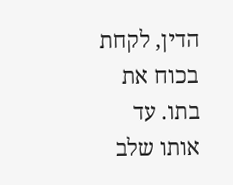הדין, לקחת בכוח את בתו. עד אותו שלב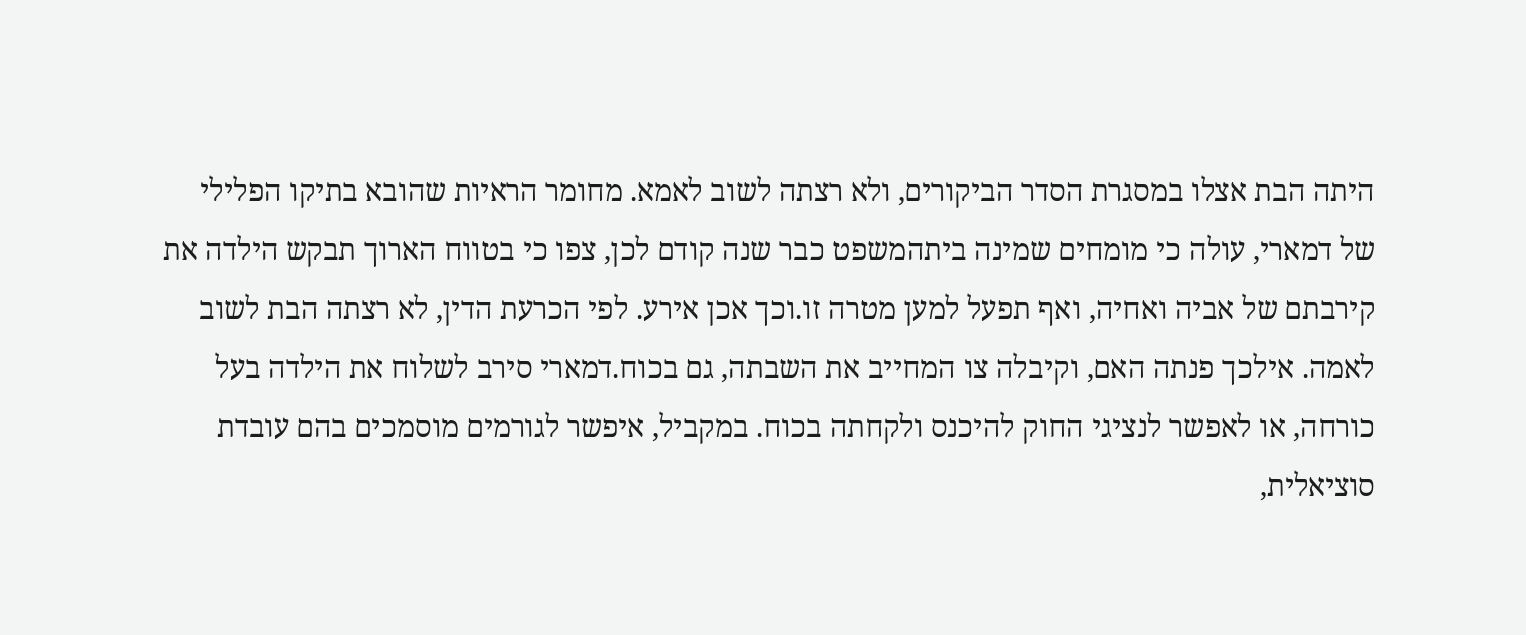היתה הבת אצלו במסגרת הסדר הביקורים, ולא רצתה לשוב לאמא. מחומר הראיות שהובא בתיקו הפלילי של דמארי, עולה כי מומחים שמינה ביתהמשפט כבר שנה קודם לכן, צפו כי בטווח הארוך תבקש הילדה את קירבתם של אביה ואחיה, ואף תפעל למען מטרה זו.וכך אכן אירע. לפי הכרעת הדין, לא רצתה הבת לשוב לאמה. אילכך פנתה האם, וקיבלה צו המחייב את השבתה, גם בכוח.דמארי סירב לשלוח את הילדה בעל כורחה, או לאפשר לנציגי החוק להיכנס ולקחתה בכוח. במקביל, איפשר לגורמים מוסמכים בהם עובדת סוציאלית,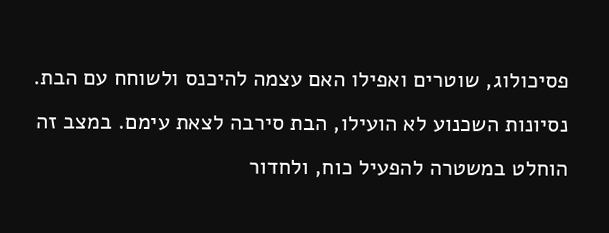פסיכולוג, שוטרים ואפילו האם עצמה להיכנס ולשוחח עם הבת. נסיונות השכנוע לא הועילו, הבת סירבה לצאת עימם. במצב זה הוחלט במשטרה להפעיל כוח, ולחדור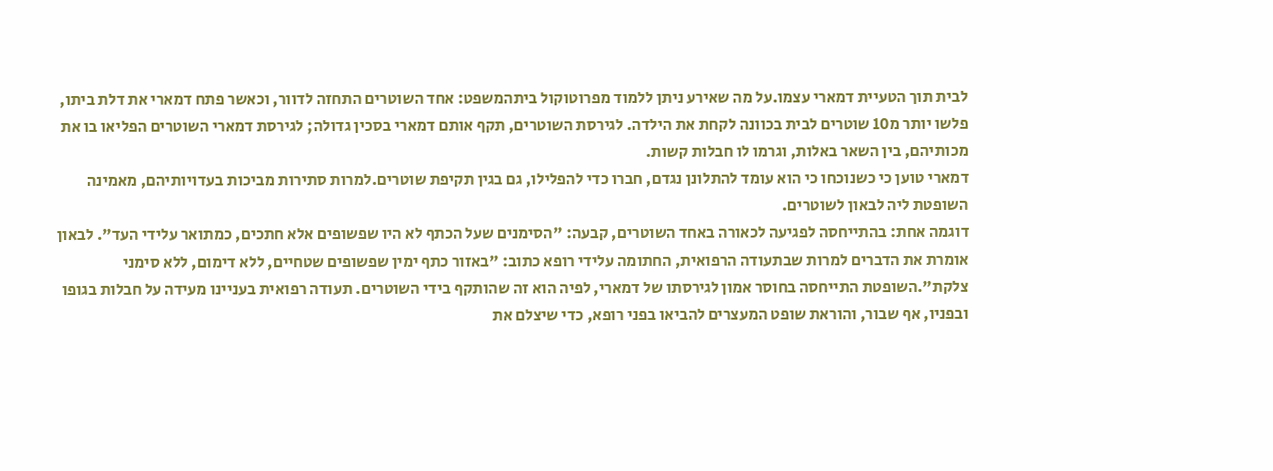לבית תוך הטעיית דמארי עצמו.על מה שאירע ניתן ללמוד מפרוטוקול ביתהמשפט: אחד השוטרים התחזה לדוור, וכאשר פתח דמארי את דלת ביתו, פלשו יותר מ10 שוטרים לבית בכוונה לקחת את הילדה. לגירסת השוטרים, תקף אותם דמארי בסכין גדולה; לגירסת דמארי השוטרים הפליאו בו את מכותיהם, בין השאר באלות, וגרמו לו חבלות קשות.
דמארי טוען כי כשנוכחו כי הוא עומד להתלונן נגדם, חברו כדי להפלילו, גם בגין תקיפת שוטרים.למרות סתירות מביכות בעדויותיהם, מאמינה השופטת ליה לבאון לשוטרים.
דוגמה אחת: בהתייחסה לפגיעה לכאורה באחד השוטרים, קבעה: "הסימנים שעל הכתף לא היו שפשופים אלא חתכים, כמתואר עלידי העד". לבאון אומרת את הדברים למרות שבתעודה הרפואית, החתומה עלידי רופא כתוב: "באזור כתף ימין שפשופים שטחיים, ללא דימום, ללא סימני צלקת".השופטת התייחסה בחוסר אמון לגירסתו של דמארי, לפיה הוא זה שהותקף בידי השוטרים. תעודה רפואית בעניינו מעידה על חבלות בגופו ובפניו, אף שבור, והוראת שופט המעצרים להביאו בפני רופא, כדי שיצלם את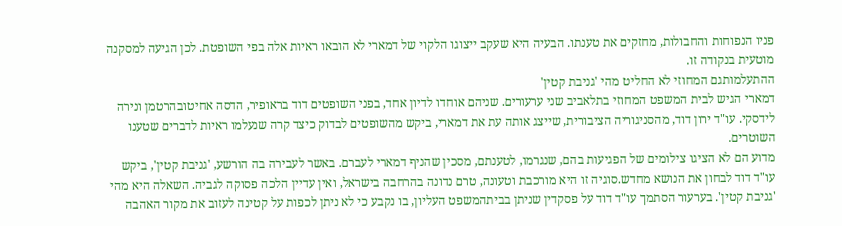פניו הנפוחות והחבולות, מחזקים את טענתו. הבעיה היא שעקב ייצוגו הלקוי של דמארי לא הובאו ראיות אלה בפי השופטת. לכן הגיעה למסקנה מוטעית בנקודה זו.
ההתעלמותגם המחוזי לא החליט מהי 'גניבת קטין'
דמארי הגיש לבית המשפט המחוזי בתלאביב שני ערעורים. שניהם אוחדו לדיון אחד, בפני השופטים דוד בראופיר, הדסה אחיטובהרטמן ונירה לידסקי. עו"ד ירון דוד, מהסניגוריה הציבורית, שייצג אותה עת את דמארי, ביקש מהשופטים לבדוק כיצד קרה שנעלמו ראיות לדברים שטענו השוטרים.
מדוע הם לא הציגו צילומים של הפגיעות בהם, שנגרמו, לטענתם, מסכין שהניף דמארי לעברם. באשר לעבירה בה הורשע, 'גניבת קטין', ביקש עו"ד דוד לבחון את הנושא מחדש.סוגיה זו היא מורכבת וטעונה, טרם נדונה בהרחבה בישראל, ואין עדיין הלכה פסוקה לגביה. השאלה היא מהי 'גניבת קטין'. בערעור הסתמך עו"ד דוד על פסקדין שניתן בביתהמשפט העליון, בו נקבע כי לא ניתן לכפות על קטינה לעזוב את מקור האהבה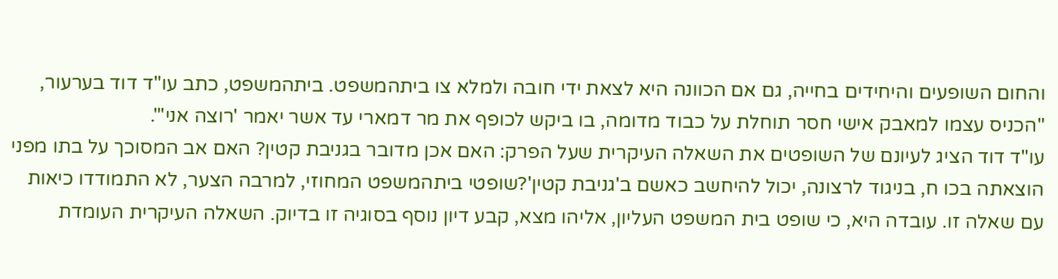והחום השופעים והיחידים בחייה, גם אם הכוונה היא לצאת ידי חובה ולמלא צו ביתהמשפט. ביתהמשפט, כתב עו"ד דוד בערעור, "הכניס עצמו למאבק אישי חסר תוחלת על כבוד מדומה, בו ביקש לכופף את מר דמארי עד אשר יאמר 'רוצה אני'".
עו"ד דוד הציג לעיונם של השופטים את השאלה העיקרית שעל הפרק: האם אכן מדובר בגניבת קטין? האם אב המסוכך על בתו מפני הוצאתה בכו ח, בניגוד לרצונה, יכול להיחשב כאשם ב'גניבת קטין'?שופטי ביתהמשפט המחוזי, למרבה הצער, לא התמודדו כיאות עם שאלה זו. עובדה היא, כי שופט בית המשפט העליון, אליהו מצא, קבע דיון נוסף בסוגיה זו בדיוק. השאלה העיקרית העומדת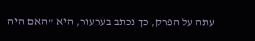עתה על הפרק, כך נכתב בערעור, היא "האם היה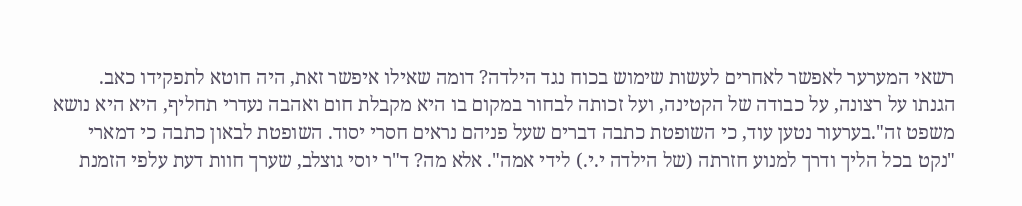רשאי המערער לאפשר לאחרים לעשות שימוש בכוח נגד הילדה? דומה שאילו איפשר זאת, היה חוטא לתפקידו כאב. הגנתו על רצונה, על כבודה של הקטינה, ועל זכותה לבחור במקום בו היא מקבלת חום ואהבה נעדרי תחליף, היא היא נושא משפט זה".בערעור נטען עוד, כי השופטת כתבה דברים שעל פניהם נראים חסרי יסוד. השופטת לבאון כתבה כי דמארי "נקט בכל הליך ודרך למנוע חזרתה (של הילדה י.י.) לידי אמה". אלא מה? ד"ר יוסי גוצלב, שערך חוות דעת עלפי הזמנת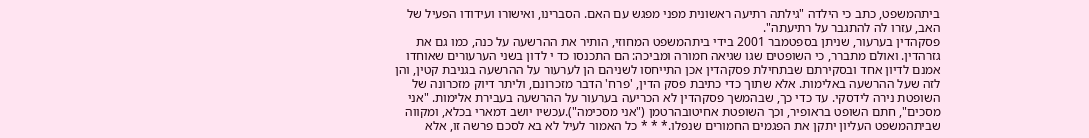ביתהמשפט, כתב כי הילדה "גילתה רתיעה ראשונית מפני מפגש עם האם. הסברינו, ואישורו ועידודו הפעיל של האב, עזרו לה להתגבר על רתיעתה".
פסקהדין בערעור, שניתן בספטמבר 2001 בידי ביתהמשפט המחוזי, הותיר את ההרשעה על כנה, כמו גם את גזרהדין. ואולם מתברר, כי השופטים שגו שגיאה חמורה ומביכה: הם התכנסו כד י לדון בשני הערעורים שאוחדו אמנם לדיון אחד ובסקירתם שבתחילת פסקהדין אכן התייחסו לשניהם הן לערעור על ההרשעה בגניבת קטין, והן לזה שעל ההרשעה באלימות. אלא שתוך כדי כתיבת פסק הדין, 'פרח' הדבר מזכרונם, וליתר דיוק מזכרונה של השופטת נירה לידסקי. עד כדי כך, שבהמשך פסקהדין לא הכריעה בערעור על ההרשעה בעבירת אלימות. "אני מסכים", חתם השופט בראופיר, וכך השופטת אחיטובהרטמן ("אני מסכימה").עכשיו יושב דמארי בכלא, ומקווה שביתהמשפט העליון יתקן את הפגמים החמורים שנפלו.* * * כל האמור לעיל לא בא לסכם פרשה זו, אלא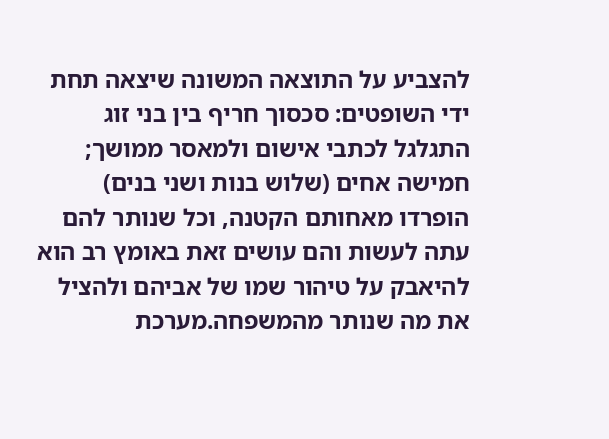להצביע על התוצאה המשונה שיצאה תחת ידי השופטים: סכסוך חריף בין בני זוג התגלגל לכתבי אישום ולמאסר ממושך; חמישה אחים (שלוש בנות ושני בנים) הופרדו מאחותם הקטנה, וכל שנותר להם עתה לעשות והם עושים זאת באומץ רב הוא להיאבק על טיהור שמו של אביהם ולהציל את מה שנותר מהמשפחה.מערכת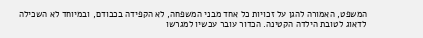המשפט, האמורה להגן על זכויות כל אחד מבני המשפחה, לא הקפידה בכבודם, ובמיוחד לא השכילה לדאוג לטובת הילדה הקטינה. הכדור עובר עכשיו למגרשו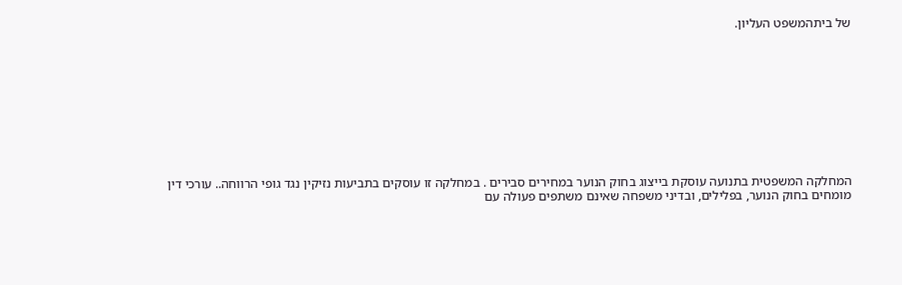של ביתהמשפט העליון.










המחלקה המשפטית בתנועה עוסקת בייצוג בחוק הנוער במחירים סבירים . במחלקה זו עוסקים בתביעות נזיקין נגד גופי הרווחה.. עורכי דין מומחים בחוק הנוער, בפלילים, ובדיני משפחה שאינם משתפים פעולה עם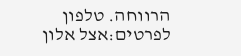הרווחה. טלפון לפרטים:אצל אלון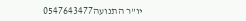יו"ר התנועה0547643477